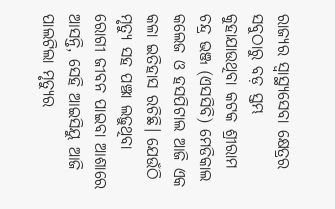ରାଜ୍ୟର ସ୍ୱାସ୍ଥ୍ୟସେବା କ୍ଷେତ୍ରର ସବୁଠାରୁ ବଡ଼ ସ୍ତମ୍ଭ କୁହାଯାଉଥିବା କଟକ ଶ୍ରୀରାମ ଚନ୍ଦ୍ର ଭଞ୍ଜ (ଏସସିବି) ମେଡିକାଲ କଲେଜ ଓ ହସପିଟାଲ ଆଜି ଏକ କଳା ଇତିହାସ ରଚିଛି। ଯେଉଁଠି ମୃତ୍ୟୁ ସହ ପଞ୍ଝା ଲଢ଼ୁଥିବା ରୋଗୀ ଜୀବନ ପାଇବା ଆଶାରେ ଆସନ୍ତି, ସେହି ଆଇସିୟୁ ଆଜି ପାଲଟିଲା ମୃତ୍ୟୁର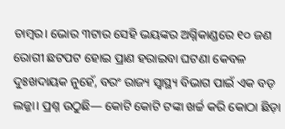ଚାମ୍ବର। ଭୋର ୩ଟାର ସେହି ଭୟଙ୍କର ଅଗ୍ନିକାଣ୍ଡରେ ୧୦ ଜଣ ରୋଗୀ ଛଟପଟ ହୋଇ ପ୍ରାଣ ହରାଇବା ଘଟଣା କେବଳ ଦୁଃଖଦାୟକ ନୁହେଁ, ବରଂ ରାଜ୍ୟ ସ୍ୱାସ୍ଥ୍ୟ ବିଭାଗ ପାଇଁ ଏକ ବଡ଼ ଲଜ୍ଜା। ପ୍ରଶ୍ନ ଉଠୁଛି— କୋଟି କୋଟି ଟଙ୍କା ଖର୍ଚ୍ଚ କରି କୋଠା ଛିଡ଼ା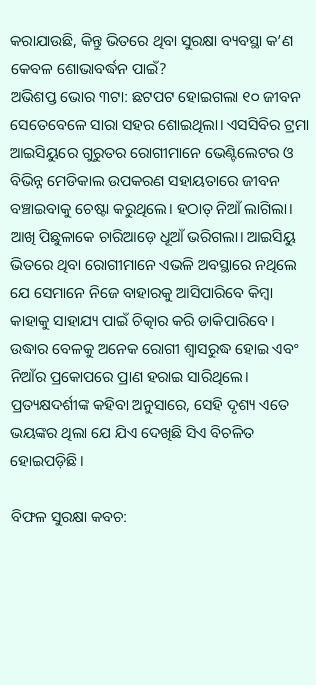କରାଯାଉଛି, କିନ୍ତୁ ଭିତରେ ଥିବା ସୁରକ୍ଷା ବ୍ୟବସ୍ଥା କ’ଣ କେବଳ ଶୋଭାବର୍ଦ୍ଧନ ପାଇଁ?
ଅଭିଶପ୍ତ ଭୋର ୩ଟା: ଛଟପଟ ହୋଇଗଲା ୧୦ ଜୀବନ
ସେତେବେଳେ ସାରା ସହର ଶୋଇଥିଲା। ଏସସିବିର ଟ୍ରମା ଆଇସିୟୁରେ ଗୁରୁତର ରୋଗୀମାନେ ଭେଣ୍ଟିଲେଟର ଓ ବିଭିନ୍ନ ମେଡିକାଲ ଉପକରଣ ସହାୟତାରେ ଜୀବନ ବଞ୍ଚାଇବାକୁ ଚେଷ୍ଟା କରୁଥିଲେ। ହଠାତ୍ ନିଆଁ ଲାଗିଲା। ଆଖି ପିଛୁଳାକେ ଚାରିଆଡ଼େ ଧୂଆଁ ଭରିଗଲା। ଆଇସିୟୁ ଭିତରେ ଥିବା ରୋଗୀମାନେ ଏଭଳି ଅବସ୍ଥାରେ ନଥିଲେ ଯେ ସେମାନେ ନିଜେ ବାହାରକୁ ଆସିପାରିବେ କିମ୍ବା କାହାକୁ ସାହାଯ୍ୟ ପାଇଁ ଚିତ୍କାର କରି ଡାକିପାରିବେ। ଉଦ୍ଧାର ବେଳକୁ ଅନେକ ରୋଗୀ ଶ୍ୱାସରୁଦ୍ଧ ହୋଇ ଏବଂ ନିଆଁର ପ୍ରକୋପରେ ପ୍ରାଣ ହରାଇ ସାରିଥିଲେ। ପ୍ରତ୍ୟକ୍ଷଦର୍ଶୀଙ୍କ କହିବା ଅନୁସାରେ, ସେହି ଦୃଶ୍ୟ ଏତେ ଭୟଙ୍କର ଥିଲା ଯେ ଯିଏ ଦେଖିଛି ସିଏ ବିଚଳିତ ହୋଇପଡ଼ିଛି।

ବିଫଳ ସୁରକ୍ଷା କବଚ: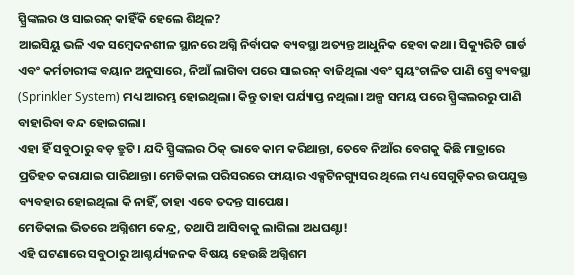ସ୍ପ୍ରିଙ୍କଲର ଓ ସାଇରନ୍ କାହିଁକି ହେଲେ ଶିଥିଳ?
ଆଇସିୟୁ ଭଳି ଏକ ସମ୍ବେଦନଶୀଳ ସ୍ଥାନରେ ଅଗ୍ନି ନିର୍ବାପକ ବ୍ୟବସ୍ଥା ଅତ୍ୟନ୍ତ ଆଧୁନିକ ହେବା କଥା। ସିକ୍ୟୁରିଟି ଗାର୍ଡ ଏବଂ କର୍ମଚାରୀଙ୍କ ବୟାନ ଅନୁସାରେ, ନିଆଁ ଲାଗିବା ପରେ ସାଇରନ୍ ବାଜିଥିଲା ଏବଂ ସ୍ୱୟଂଚାଳିତ ପାଣି ସ୍ପ୍ରେ ବ୍ୟବସ୍ଥା (Sprinkler System) ମଧ୍ୟ ଆରମ୍ଭ ହୋଇଥିଲା। କିନ୍ତୁ ତାହା ପର୍ଯ୍ୟାପ୍ତ ନଥିଲା। ଅଳ୍ପ ସମୟ ପରେ ସ୍ପ୍ରିଙ୍କଲରରୁ ପାଣି ବାହାରିବା ବନ୍ଦ ହୋଇଗଲା।
ଏହା ହିଁ ସବୁଠାରୁ ବଡ଼ ତ୍ରୁଟି। ଯଦି ସ୍ପ୍ରିଙ୍କଲର ଠିକ୍ ଭାବେ କାମ କରିଥାନ୍ତା, ତେବେ ନିଆଁର ବେଗକୁ କିଛି ମାତ୍ରାରେ ପ୍ରତିହତ କରାଯାଇ ପାରିଥାନ୍ତା। ମେଡିକାଲ ପରିସରରେ ଫାୟାର ଏକ୍ସଟିନଗ୍ୟୁସର ଥିଲେ ମଧ୍ୟ ସେଗୁଡ଼ିକର ଉପଯୁକ୍ତ ବ୍ୟବହାର ହୋଇଥିଲା କି ନାହିଁ, ତାହା ଏବେ ତଦନ୍ତ ସାପେକ୍ଷ।
ମେଡିକାଲ ଭିତରେ ଅଗ୍ନିଶମ କେନ୍ଦ୍ର, ତଥାପି ଆସିବାକୁ ଲାଗିଲା ଅଧଘଣ୍ଟା!
ଏହି ଘଟଣାରେ ସବୁଠାରୁ ଆଶ୍ଚର୍ଯ୍ୟଜନକ ବିଷୟ ହେଉଛି ଅଗ୍ନିଶମ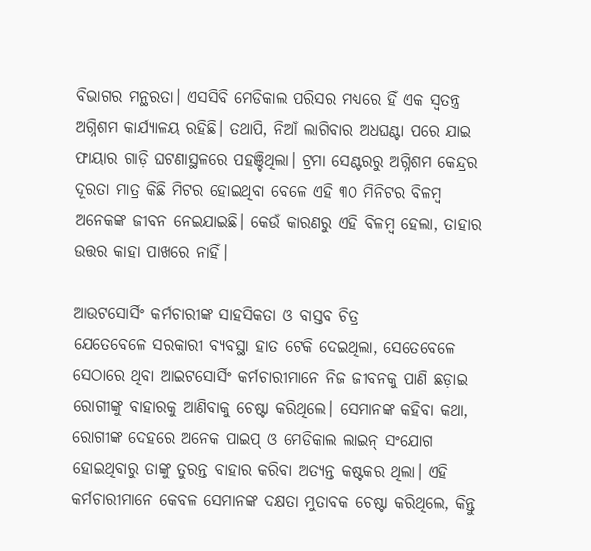ବିଭାଗର ମନ୍ଥରତା। ଏସସିବି ମେଡିକାଲ ପରିସର ମଧ୍ୟରେ ହିଁ ଏକ ସ୍ୱତନ୍ତ୍ର ଅଗ୍ନିଶମ କାର୍ଯ୍ୟାଳୟ ରହିଛି। ତଥାପି, ନିଆଁ ଲାଗିବାର ଅଧଘଣ୍ଟା ପରେ ଯାଇ ଫାୟାର ଗାଡ଼ି ଘଟଣାସ୍ଥଳରେ ପହଞ୍ଚିଥିଲା। ଟ୍ରମା ସେଣ୍ଟରରୁ ଅଗ୍ନିଶମ କେନ୍ଦ୍ରର ଦୂରତା ମାତ୍ର କିଛି ମିଟର ହୋଇଥିବା ବେଳେ ଏହି ୩୦ ମିନିଟର ବିଳମ୍ବ ଅନେକଙ୍କ ଜୀବନ ନେଇଯାଇଛି। କେଉଁ କାରଣରୁ ଏହି ବିଳମ୍ବ ହେଲା, ତାହାର ଉତ୍ତର କାହା ପାଖରେ ନାହିଁ।

ଆଉଟସୋର୍ସିଂ କର୍ମଚାରୀଙ୍କ ସାହସିକତା ଓ ବାସ୍ତବ ଚିତ୍ର
ଯେତେବେଳେ ସରକାରୀ ବ୍ୟବସ୍ଥା ହାତ ଟେକି ଦେଇଥିଲା, ସେତେବେଳେ ସେଠାରେ ଥିବା ଆଇଟସୋର୍ସିଂ କର୍ମଚାରୀମାନେ ନିଜ ଜୀବନକୁ ପାଣି ଛଡ଼ାଇ ରୋଗୀଙ୍କୁ ବାହାରକୁ ଆଣିବାକୁ ଚେଷ୍ଟା କରିଥିଲେ। ସେମାନଙ୍କ କହିବା କଥା, ରୋଗୀଙ୍କ ଦେହରେ ଅନେକ ପାଇପ୍ ଓ ମେଡିକାଲ ଲାଇନ୍ ସଂଯୋଗ ହୋଇଥିବାରୁ ତାଙ୍କୁ ତୁରନ୍ତ ବାହାର କରିବା ଅତ୍ୟନ୍ତ କଷ୍ଟକର ଥିଲା। ଏହି କର୍ମଚାରୀମାନେ କେବଳ ସେମାନଙ୍କ ଦକ୍ଷତା ମୁତାବକ ଚେଷ୍ଟା କରିଥିଲେ, କିନ୍ତୁ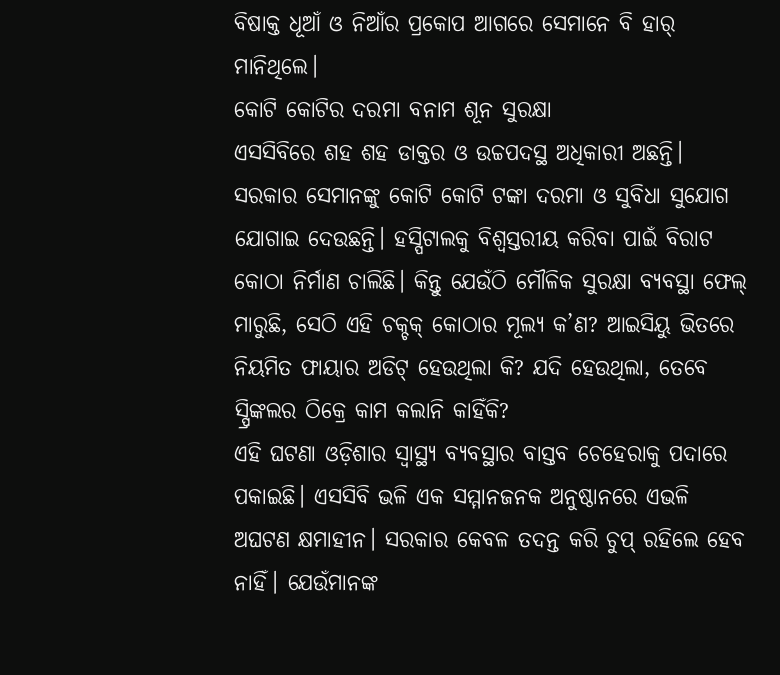ବିଷାକ୍ତ ଧୂଆଁ ଓ ନିଆଁର ପ୍ରକୋପ ଆଗରେ ସେମାନେ ବି ହାର୍ ମାନିଥିଲେ।
କୋଟି କୋଟିର ଦରମା ବନାମ ଶୂନ ସୁରକ୍ଷା
ଏସସିବିରେ ଶହ ଶହ ଡାକ୍ତର ଓ ଉଚ୍ଚପଦସ୍ଥ ଅଧିକାରୀ ଅଛନ୍ତି। ସରକାର ସେମାନଙ୍କୁ କୋଟି କୋଟି ଟଙ୍କା ଦରମା ଓ ସୁବିଧା ସୁଯୋଗ ଯୋଗାଇ ଦେଉଛନ୍ତି। ହସ୍ପିଟାଲକୁ ବିଶ୍ୱସ୍ତରୀୟ କରିବା ପାଇଁ ବିରାଟ କୋଠା ନିର୍ମାଣ ଚାଲିଛି। କିନ୍ତୁ ଯେଉଁଠି ମୌଳିକ ସୁରକ୍ଷା ବ୍ୟବସ୍ଥା ଫେଲ୍ ମାରୁଛି, ସେଠି ଏହି ଚକ୍ଚକ୍ କୋଠାର ମୂଲ୍ୟ କ’ଣ? ଆଇସିୟୁ ଭିତରେ ନିୟମିତ ଫାୟାର ଅଡିଟ୍ ହେଉଥିଲା କି? ଯଦି ହେଉଥିଲା, ତେବେ ସ୍ପ୍ରିଙ୍କଲର ଠିକ୍ରେ କାମ କଲାନି କାହିଁକି?
ଏହି ଘଟଣା ଓଡ଼ିଶାର ସ୍ୱାସ୍ଥ୍ୟ ବ୍ୟବସ୍ଥାର ବାସ୍ତବ ଚେହେରାକୁ ପଦାରେ ପକାଇଛି। ଏସସିବି ଭଳି ଏକ ସମ୍ମାନଜନକ ଅନୁଷ୍ଠାନରେ ଏଭଳି ଅଘଟଣ କ୍ଷମାହୀନ। ସରକାର କେବଳ ତଦନ୍ତ କରି ଚୁପ୍ ରହିଲେ ହେବ ନାହିଁ। ଯେଉଁମାନଙ୍କ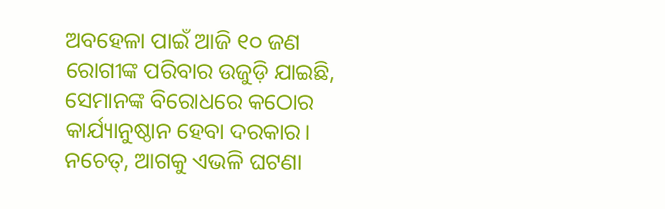ଅବହେଳା ପାଇଁ ଆଜି ୧୦ ଜଣ ରୋଗୀଙ୍କ ପରିବାର ଉଜୁଡ଼ି ଯାଇଛି, ସେମାନଙ୍କ ବିରୋଧରେ କଠୋର କାର୍ଯ୍ୟାନୁଷ୍ଠାନ ହେବା ଦରକାର। ନଚେତ୍, ଆଗକୁ ଏଭଳି ଘଟଣା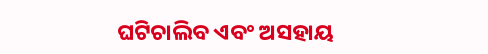ଘଟିଚାଲିବ ଏବଂ ଅସହାୟ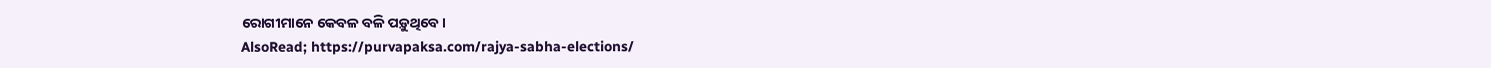ରୋଗୀମାନେ କେବଳ ବଳି ପଡ଼ୁଥିବେ।
AlsoRead; https://purvapaksa.com/rajya-sabha-elections/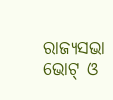ରାଜ୍ୟସଭା ଭୋଟ୍ ଓ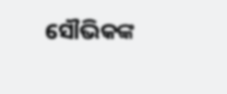ସୌଭିକଙ୍କ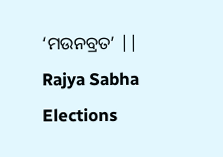‘ମଉନବ୍ରତ’ || Rajya Sabha Elections